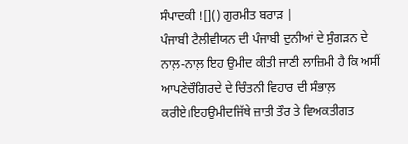ਸੰਪਾਦਕੀ ![]() ਗੁਰਮੀਤ ਬਰਾੜ |
ਪੰਜਾਬੀ ਟੈਲੀਵੀਯਨ ਦੀ ਪੰਜਾਬੀ ਦੁਨੀਆਂ ਦੇ ਸੁੰਗੜਨ ਦੇ ਨਾਲ਼-ਨਾਲ਼ ਇਹ ਉਮੀਦ ਕੀਤੀ ਜਾਣੀ ਲਾਜ਼ਿਮੀ ਹੈ ਕਿ ਅਸੀਂ ਆਪਣੇਚੌਗਿਰਦੇ ਦੇ ਚਿੰਤਨੀ ਵਿਹਾਰ ਦੀ ਸੰਭਾਲ਼ ਕਰੀਏ।ਇਹਉਮੀਦਜਿੱਥੇ ਜ਼ਾਤੀ ਤੌਰ ਤੇ ਵਿਅਕਤੀਗਤ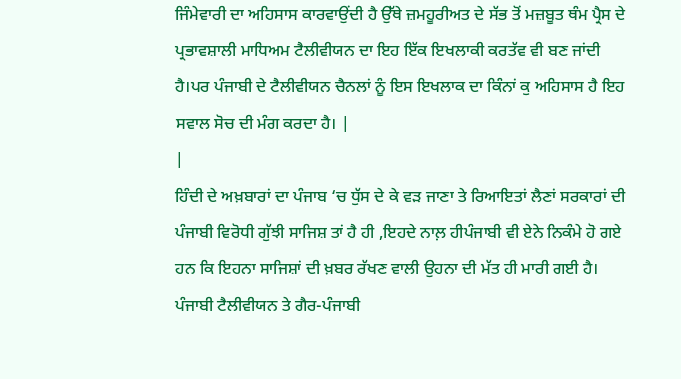ਜਿੰਮੇਵਾਰੀ ਦਾ ਅਹਿਸਾਸ ਕਾਰਵਾਉਂਦੀ ਹੈ ਉੱਥੇ ਜ਼ਮਹੂਰੀਅਤ ਦੇ ਸੱਭ ਤੋਂ ਮਜ਼ਬੂਤ ਥੰਮ ਪ੍ਰੈਸ ਦੇ ਪ੍ਰਭਾਵਸ਼ਾਲੀ ਮਾਧਿਅਮ ਟੈਲੀਵੀਯਨ ਦਾ ਇਹ ਇੱਕ ਇਖਲਾਕੀ ਕਰਤੱਵ ਵੀ ਬਣ ਜਾਂਦੀ ਹੈ।ਪਰ ਪੰਜਾਬੀ ਦੇ ਟੈਲੀਵੀਯਨ ਚੈਨਲਾਂ ਨੂੰ ਇਸ ਇਖਲਾਕ ਦਾ ਕਿੰਨਾਂ ਕੁ ਅਹਿਸਾਸ ਹੈ ਇਹ ਸਵਾਲ ਸੋਚ ਦੀ ਮੰਗ ਕਰਦਾ ਹੈ। |
|
ਹਿੰਦੀ ਦੇ ਅਖ਼ਬਾਰਾਂ ਦਾ ਪੰਜਾਬ ‘ਚ ਧੁੱਸ ਦੇ ਕੇ ਵੜ ਜਾਣਾ ਤੇ ਰਿਆਇਤਾਂ ਲੈਣਾਂ ਸਰਕਾਰਾਂ ਦੀ ਪੰਜਾਬੀ ਵਿਰੋਧੀ ਗੁੱਝੀ ਸਾਜਿਸ਼ ਤਾਂ ਹੈ ਹੀ ,ਇਹਦੇ ਨਾਲ਼ ਹੀਪੰਜਾਬੀ ਵੀ ਏਨੇ ਨਿਕੰਮੇ ਹੋ ਗਏ ਹਨ ਕਿ ਇਹਨਾ ਸਾਜਿਸ਼ਾਂ ਦੀ ਖ਼ਬਰ ਰੱਖਣ ਵਾਲੀ ਉਹਨਾ ਦੀ ਮੱਤ ਹੀ ਮਾਰੀ ਗਈ ਹੈ। ਪੰਜਾਬੀ ਟੈਲੀਵੀਯਨ ਤੇ ਗੈਰ-ਪੰਜਾਬੀ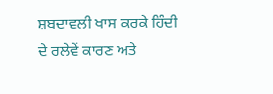ਸ਼ਬਦਾਵਲੀ ਖਾਸ ਕਰਕੇ ਹਿੰਦੀ ਦੇ ਰਲੇਵੇਂ ਕਾਰਣ ਅਤੇ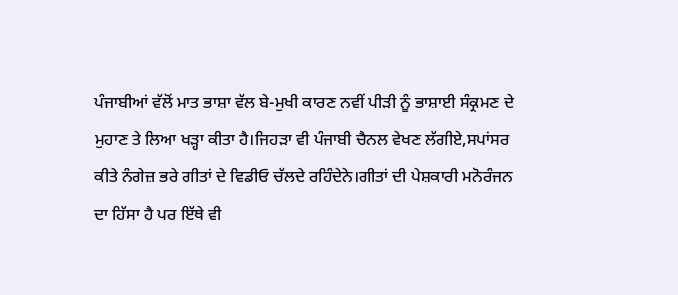ਪੰਜਾਬੀਆਂ ਵੱਲੋਂ ਮਾਤ ਭਾਸ਼ਾ ਵੱਲ ਬੇ-ਮੁਖੀ ਕਾਰਣ ਨਵੀਂ ਪੀੜੀ ਨੂੰ ਭਾਸ਼ਾਈ ਸੰਕ੍ਰਮਣ ਦੇ ਮੁਹਾਣ ਤੇ ਲਿਆ ਖੜ੍ਹਾ ਕੀਤਾ ਹੈ।ਜਿਹੜਾ ਵੀ ਪੰਜਾਬੀ ਚੈਨਲ ਵੇਖਣ ਲੱਗੀਏ,ਸਪਾਂਸਰ ਕੀਤੇ ਨੰਗੇਜ਼ ਭਰੇ ਗੀਤਾਂ ਦੇ ਵਿਡੀਓ ਚੱਲਦੇ ਰਹਿੰਦੇਨੇ।ਗੀਤਾਂ ਦੀ ਪੇਸ਼ਕਾਰੀ ਮਨੋਰੰਜਨ ਦਾ ਹਿੱਸਾ ਹੈ ਪਰ ਇੱਥੇ ਵੀ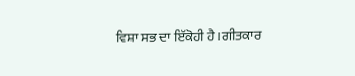ਵਿਸ਼ਾ ਸਭ ਦਾ ਇੱਕੋਹੀ ਹੈ।ਗੀਤਕਾਰ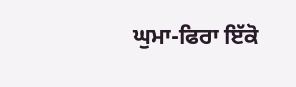ਘੁਮਾ-ਫਿਰਾ ਇੱਕੋ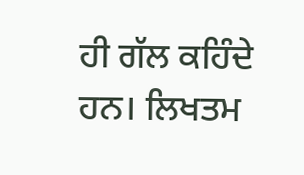ਹੀ ਗੱਲ ਕਹਿੰਦੇ ਹਨ। ਲਿਖਤਮ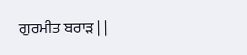ਗੁਰਮੀਤ ਬਰਾੜ | |